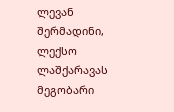ლევან შერმადინი, ლექსო ლაშქარავას მეგობარი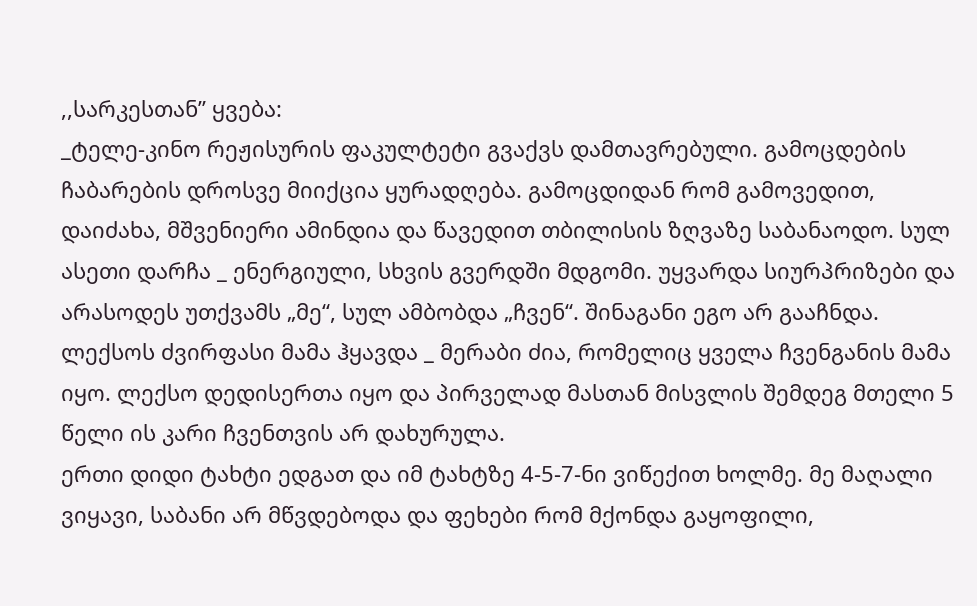,,სარკესთან” ყვება:
_ტელე-კინო რეჟისურის ფაკულტეტი გვაქვს დამთავრებული. გამოცდების ჩაბარების დროსვე მიიქცია ყურადღება. გამოცდიდან რომ გამოვედით, დაიძახა, მშვენიერი ამინდია და წავედით თბილისის ზღვაზე საბანაოდო. სულ ასეთი დარჩა _ ენერგიული, სხვის გვერდში მდგომი. უყვარდა სიურპრიზები და არასოდეს უთქვამს „მე“, სულ ამბობდა „ჩვენ“. შინაგანი ეგო არ გააჩნდა.
ლექსოს ძვირფასი მამა ჰყავდა _ მერაბი ძია, რომელიც ყველა ჩვენგანის მამა იყო. ლექსო დედისერთა იყო და პირველად მასთან მისვლის შემდეგ მთელი 5 წელი ის კარი ჩვენთვის არ დახურულა.
ერთი დიდი ტახტი ედგათ და იმ ტახტზე 4-5-7-ნი ვიწექით ხოლმე. მე მაღალი ვიყავი, საბანი არ მწვდებოდა და ფეხები რომ მქონდა გაყოფილი,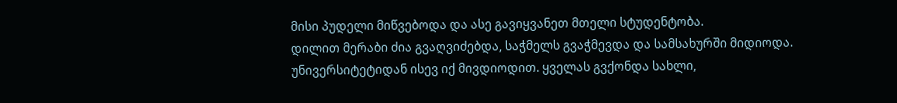მისი პუდელი მიწვებოდა და ასე გავიყვანეთ მთელი სტუდენტობა.
დილით მერაბი ძია გვაღვიძებდა, საჭმელს გვაჭმევდა და სამსახურში მიდიოდა. უნივერსიტეტიდან ისევ იქ მივდიოდით. ყველას გვქონდა სახლი,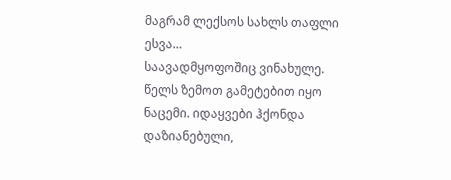მაგრამ ლექსოს სახლს თაფლი ესვა…
საავადმყოფოშიც ვინახულე. წელს ზემოთ გამეტებით იყო ნაცემი. იდაყვები ჰქონდა დაზიანებული,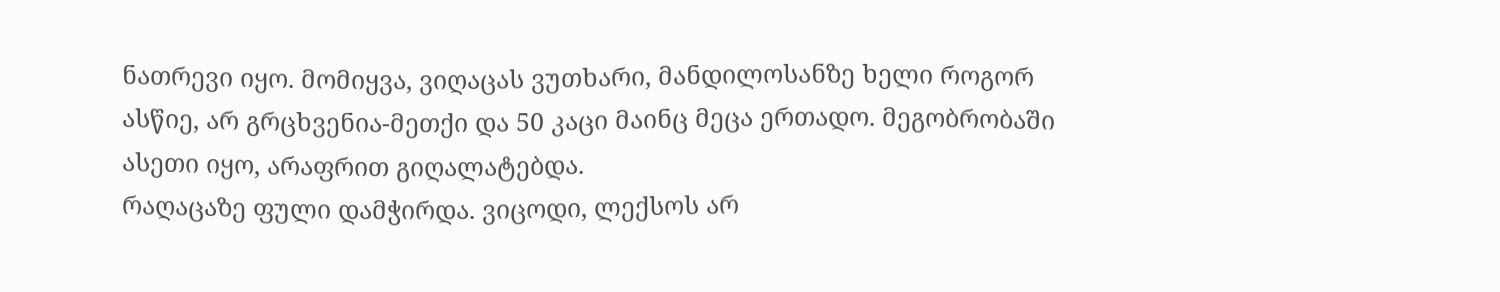ნათრევი იყო. მომიყვა, ვიღაცას ვუთხარი, მანდილოსანზე ხელი როგორ ასწიე, არ გრცხვენია-მეთქი და 50 კაცი მაინც მეცა ერთადო. მეგობრობაში ასეთი იყო, არაფრით გიღალატებდა.
რაღაცაზე ფული დამჭირდა. ვიცოდი, ლექსოს არ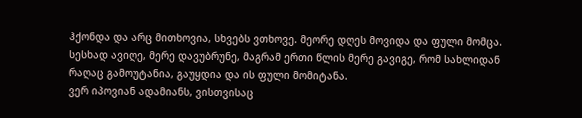ჰქონდა და არც მითხოვია, სხვებს ვთხოვე. მეორე დღეს მოვიდა და ფული მომცა. სესხად ავიღე, მერე დავუბრუნე, მაგრამ ერთი წლის მერე გავიგე, რომ სახლიდან რაღაც გამოუტანია, გაუყდია და ის ფული მომიტანა.
ვერ იპოვიან ადამიანს, ვისთვისაც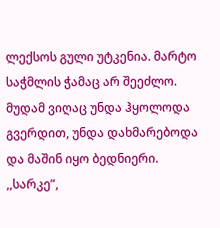ლექსოს გული უტკენია. მარტო საჭმლის ჭამაც არ შეეძლო. მუდამ ვიღაც უნდა ჰყოლოდა გვერდით, უნდა დახმარებოდა და მაშინ იყო ბედნიერი.
,,სარკე”,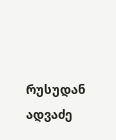რუსუდან ადვაძე